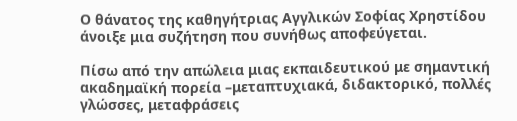Ο θάνατος της καθηγήτριας Αγγλικών Σοφίας Χρηστίδου άνοιξε μια συζήτηση που συνήθως αποφεύγεται.

Πίσω από την απώλεια μιας εκπαιδευτικού με σημαντική ακαδημαϊκή πορεία –μεταπτυχιακά, διδακτορικό, πολλές γλώσσες, μεταφράσεις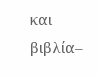και βιβλία–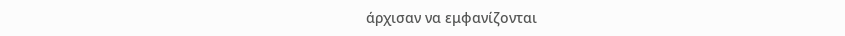άρχισαν να εμφανίζονται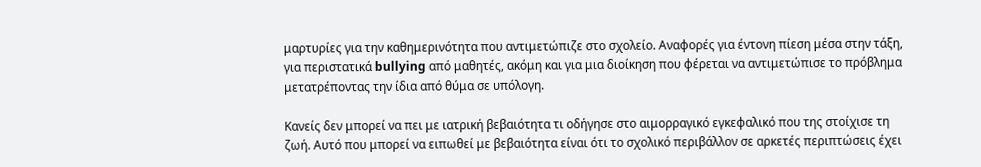μαρτυρίες για την καθημερινότητα που αντιμετώπιζε στο σχολείο. Αναφορές για έντονη πίεση μέσα στην τάξη, για περιστατικά bullying από μαθητές, ακόμη και για μια διοίκηση που φέρεται να αντιμετώπισε το πρόβλημα μετατρέποντας την ίδια από θύμα σε υπόλογη.

Κανείς δεν μπορεί να πει με ιατρική βεβαιότητα τι οδήγησε στο αιμορραγικό εγκεφαλικό που της στοίχισε τη ζωή. Αυτό που μπορεί να ειπωθεί με βεβαιότητα είναι ότι το σχολικό περιβάλλον σε αρκετές περιπτώσεις έχει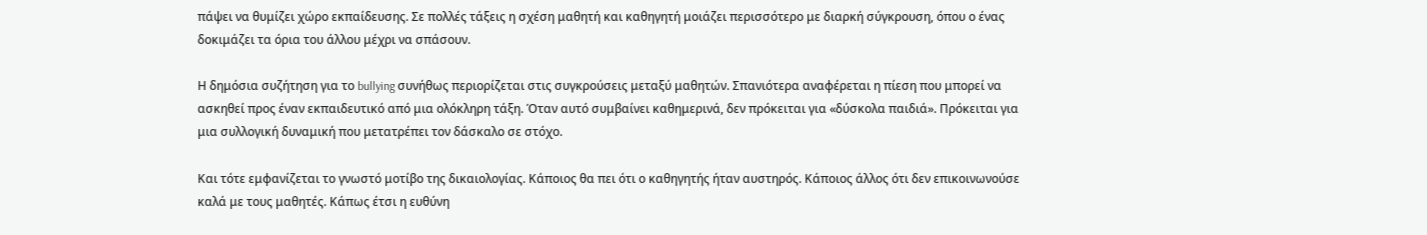πάψει να θυμίζει χώρο εκπαίδευσης. Σε πολλές τάξεις η σχέση μαθητή και καθηγητή μοιάζει περισσότερο με διαρκή σύγκρουση, όπου ο ένας δοκιμάζει τα όρια του άλλου μέχρι να σπάσουν.

Η δημόσια συζήτηση για το bullying συνήθως περιορίζεται στις συγκρούσεις μεταξύ μαθητών. Σπανιότερα αναφέρεται η πίεση που μπορεί να ασκηθεί προς έναν εκπαιδευτικό από μια ολόκληρη τάξη. Όταν αυτό συμβαίνει καθημερινά, δεν πρόκειται για «δύσκολα παιδιά». Πρόκειται για μια συλλογική δυναμική που μετατρέπει τον δάσκαλο σε στόχο.

Και τότε εμφανίζεται το γνωστό μοτίβο της δικαιολογίας. Κάποιος θα πει ότι ο καθηγητής ήταν αυστηρός. Κάποιος άλλος ότι δεν επικοινωνούσε καλά με τους μαθητές. Κάπως έτσι η ευθύνη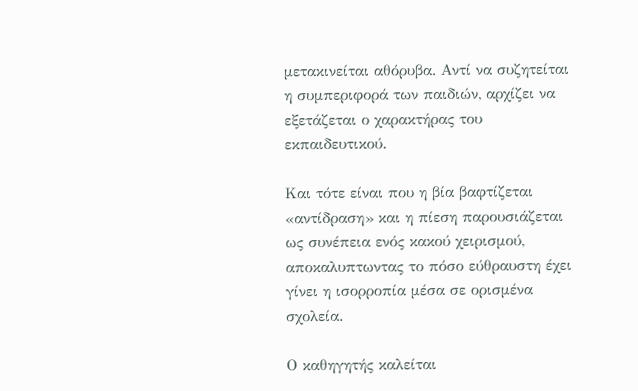μετακινείται αθόρυβα. Αντί να συζητείται η συμπεριφορά των παιδιών, αρχίζει να εξετάζεται ο χαρακτήρας του εκπαιδευτικού.

Και τότε είναι που η βία βαφτίζεται «αντίδραση» και η πίεση παρουσιάζεται ως συνέπεια ενός κακού χειρισμού, αποκαλυπτωντας το πόσο εύθραυστη έχει γίνει η ισορροπία μέσα σε ορισμένα σχολεία.

Ο καθηγητής καλείται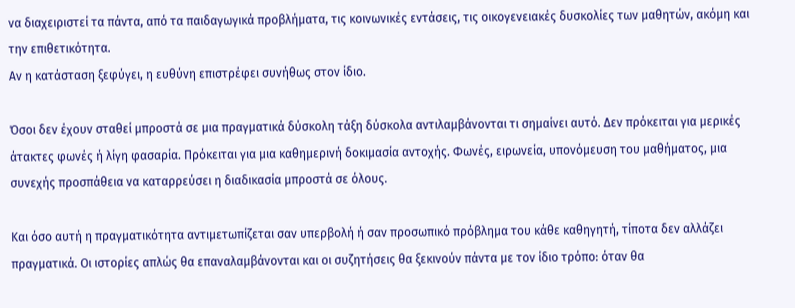να διαχειριστεί τα πάντα, από τα παιδαγωγικά προβλήματα, τις κοινωνικές εντάσεις, τις οικογενειακές δυσκολίες των μαθητών, ακόμη και την επιθετικότητα.
Αν η κατάσταση ξεφύγει, η ευθύνη επιστρέφει συνήθως στον ίδιο.

Όσοι δεν έχουν σταθεί μπροστά σε μια πραγματικά δύσκολη τάξη δύσκολα αντιλαμβάνονται τι σημαίνει αυτό. Δεν πρόκειται για μερικές άτακτες φωνές ή λίγη φασαρία. Πρόκειται για μια καθημερινή δοκιμασία αντοχής. Φωνές, ειρωνεία, υπονόμευση του μαθήματος, μια συνεχής προσπάθεια να καταρρεύσει η διαδικασία μπροστά σε όλους.

Και όσο αυτή η πραγματικότητα αντιμετωπίζεται σαν υπερβολή ή σαν προσωπικό πρόβλημα του κάθε καθηγητή, τίποτα δεν αλλάζει πραγματικά. Οι ιστορίες απλώς θα επαναλαμβάνονται και οι συζητήσεις θα ξεκινούν πάντα με τον ίδιο τρόπο: όταν θα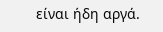είναι ήδη αργά.